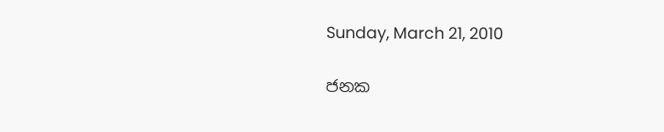Sunday, March 21, 2010

ජනක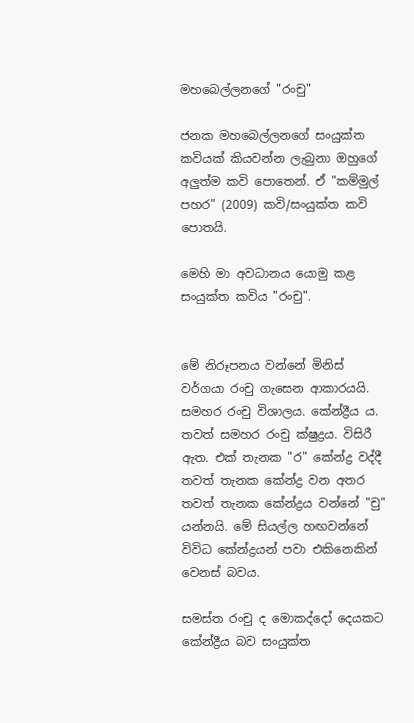මහබෙල්ලනගේ "රංචු"

ජනක මහබෙල්ලනගේ සංයුක්ත කවියක් කියවන්න ලැබුනා ඔහුගේ අලුත්ම කවි පොතෙන්. ඒ "කම්මුල් පහර" (2009) කවි/සංයුක්ත කවි පොතයි.

මෙහි මා අවධානය යොමු කළ සංයුක්ත කවිය "රංචු".


මේ නිරූපනය වන්නේ මිනිස් වර්ගයා රංචු ගැසෙන ආකාරයයි. සමහර රංචු විශාලය. කේන්ද්‍රීය ය. තවත් සමහර රංචු ක්ෂුද්‍රය. විසිරී ඇත. එක් තැනක "ර" කේන්ද්‍ර වද්දී තවත් තැනක කේන්ද්‍ර වන අතර තවත් තැනක කේන්ද්‍රය වන්නේ "චු" යන්නයි. මේ සියල්ල හඟවන්නේ විවිධ කේන්ද්‍රයන් පවා එකිනෙකින් වෙනස් බවය.

සමස්ත රංචු ද මොකද්දෝ දෙයකට කේන්ද්‍රීය බව සංයුක්ත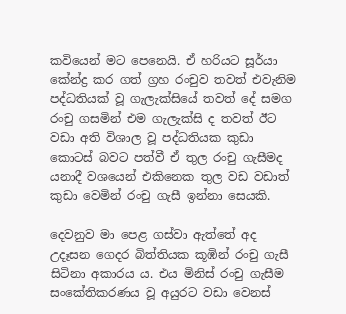කවියෙන් මට පෙනෙයි. ඒ හරියට සූර්යා කේන්ද්‍ර කර ගත් ග්‍රහ රංචුව තවත් එවැනිම පද්ධතියක් වූ ගැලැක්සියේ තවත් දේ සමග රංචු ගසමින් එම ගැලැක්සි ද තවත් ඊට වඩා අති විශාල වූ පද්ධතියක කුඩා කොටස් බවට පත්වී ඒ තුල රංචු ගැසීමද යනාදී වශයෙන් එකිනෙක තුල වඩ වඩාත් කුඩා වෙමින් රංචු ගැසී ඉන්නා සෙයකි.

දෙවනුව මා පෙළ ගස්වා ඇත්තේ අද උදෑසන ගෙදර බිත්තියක කූඹින් රංචු ගැසී සිටිනා අකාරය ය. එය මිනිස් රංචු ගැසීම සංකේතිකරණය වූ අයුරට වඩා වෙනස්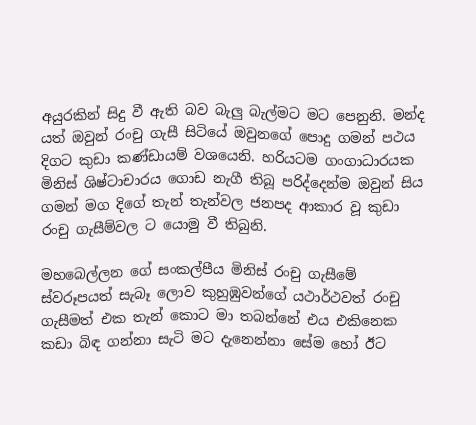අයුරකින් සිදු වී ඇති බව බැලු බැල්මට ‍මට පෙනුනි. මන්ද යත් ඔවුන් රංචු ගැසී සිටියේ ඔවුනගේ පොදු ගමන් පථය දිගට කුඩා කණ්ඩායම් වශයෙනි. හරියටම ගංගාධාරයක මිනිස් ශිෂ්ටාචාරය ගොඩ නැගී තිබූ පරිද්දෙන්ම ඔවුන් සිය ගමන් මග දිගේ තැන් තැන්වල ජනපද ආකාර වූ කුඩා රංචු ගැසීම්වල ට යොමු වී තිබුනි.

මහබෙල්ලන ගේ සංකල්පීය මිනිස් රංචු ගැසීමේ ස්වරූපයත් සැබෑ ලොව කුහුඹුවන්ගේ යථාර්ථවත් රංචු ගැසී‍මත් එක තැන් කොට මා තබන්නේ එය එකිනෙක කඩා බිඳ ගන්නා සැටි මට දැනෙන්නා‍ සේම හෝ ඊට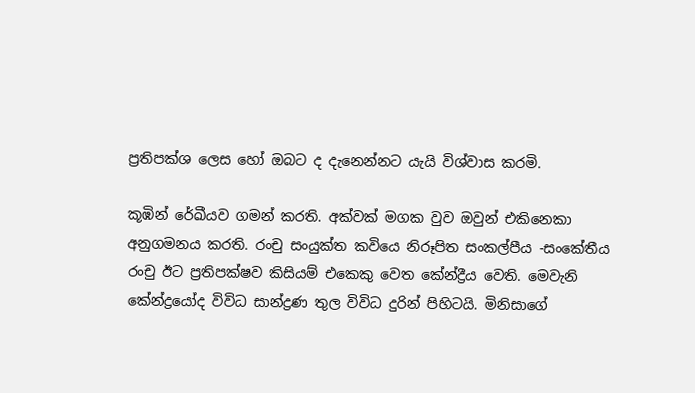ප්‍රතිපක්ශ ලෙස හෝ ඔබට ද දැනෙන්නට යැයි විශ්වාස කරමි.

කූඹින් රේඛීයව ගමන් කරති. අක්වක් මගක වුව ඔවුන් එකිනෙකා අනුගමනය කරති. රංචු සංයුක්ත කවියෙ නිරූපිත සංකල්පීය -සංකේතීය රංචු ඊට ප්‍රතිපක්ෂව කිසියම් එකෙකු වෙත කේන්ද්‍රීය වෙති. මෙවැනි කේන්ද්‍රයෝද විවිධ සාන්ද්‍රණ තුල විවිධ දුරින් පිහිටයි. මිනිසාගේ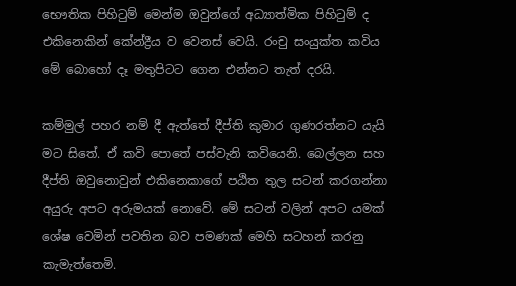භෞතික පිහිටුම් මෙන්ම ඔවුන්ගේ අධ්‍යාත්මික පිහිටුම් ද එකිනෙකින් කේන්ද්‍රීය ව වෙනස් වෙයි. රංචු සංයුක්ත කවිය මේ බොහෝ දෑ මතුපිටට ගෙන එන්නට තැත් දරයි.

කම්මුල් පහර නම් දී ඇත්තේ දීප්ති කුමාර ගුණරත්නට යැයි මට සිතේ. ඒ කවි පොතේ පස්වැනි කවියෙනි. බෙල්ලන සහ දීප්ති ඔවුනොවුන් එකිනෙකාගේ පඨිත තුල සටන් කරගන්නා අයුරු අපට අරුමයක් නොවේ. මේ සටන් වලින් අපට යමක් ශේෂ වෙමින් පවතින බව පමණක් මෙහි සටහන් කරනු කැමැ‍ත්තෙමි.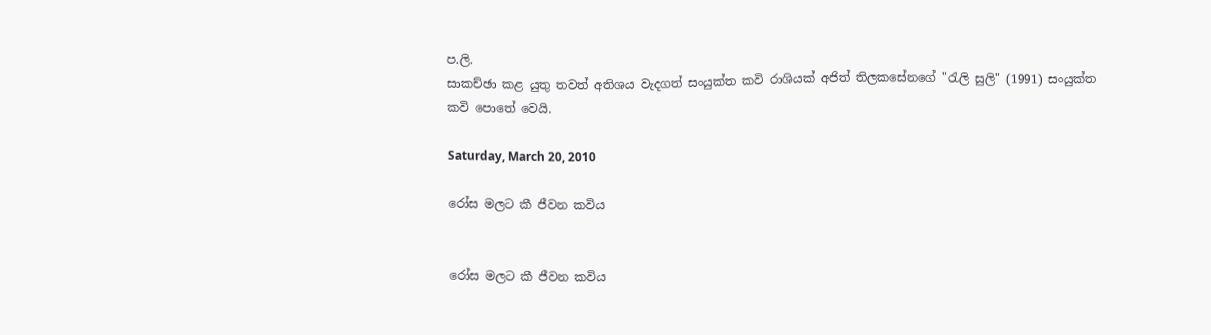ප.ලි.
සාකච්ඡා කළ යුතු තවත් අතිශය වැදගත් සංයුක්ත කවි රාශියක් අජිත් තිලකසේනගේ "රැලි සුලි" (1991) සංයුක්ත කවි පොතේ වෙයි.

Saturday, March 20, 2010

රෝස මලට කී ජීවන කවිය


රෝස මලට කී ජීවන කවිය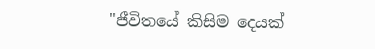"ජීවිතයේ කිසිම දෙයක්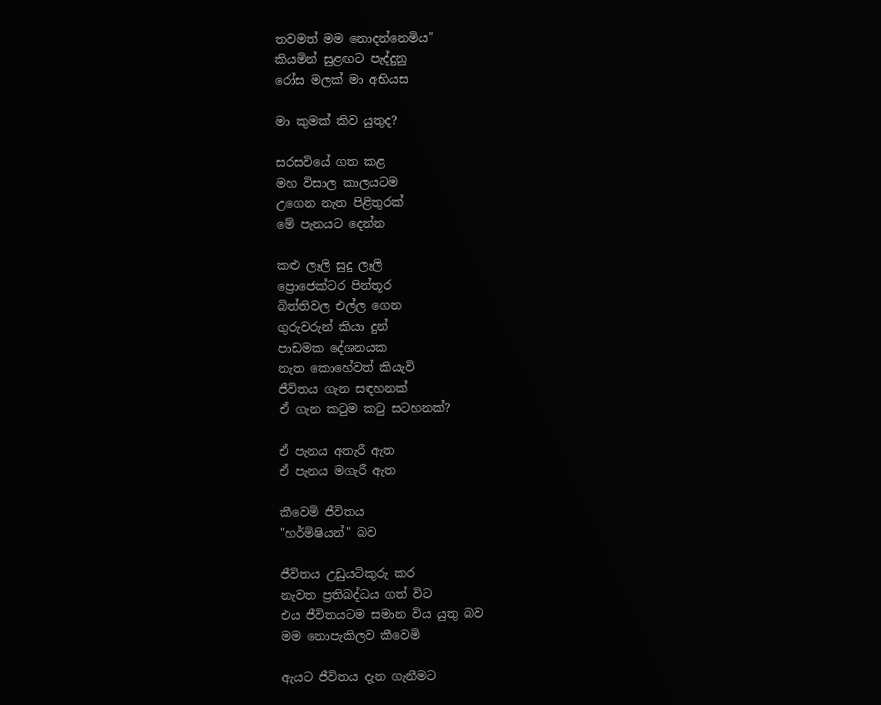තවමත් මම නොදන්නෙමිය"
කියමින් සුළඟට පැද්දුනු
රෝස මලක් මා අභියස

මා කුමක් කිව යුතුද?

සරසවියේ ගත කළ
මහ විසාල කාලයටම
උගෙන නැත පිළිතුරක්
මේ පැනයට දෙන්න

කළු ලෑලි සුදු ලෑලි
ප්‍රොජෙක්ටර පින්තූර
බිත්තිවල එල්ල ගෙන
ගුරුවරුන් කියා දුන්
පාඩමක දේශනයක
නැත කොහේවත් කියැවි
ජීවිතය ගැන සඳහනක්
ඒ ගැන කටුම කටු සටහනක්?

ඒ පැනය අතැරී ඇත
ඒ පැනය මගැරී ඇත

කීවෙමි ජීවිතය
"හර්මිෂියන්" බව

ජීවිතය උඩුයටිකුරු කර
නැවත ප්‍රතිබද්ධය ගත් විට
එය ජීවිතයටම සමාන විය යුතු බව
මම නොපැකිලව කීවෙමි

ඇයට ජීවිතය දැන ගැනීමට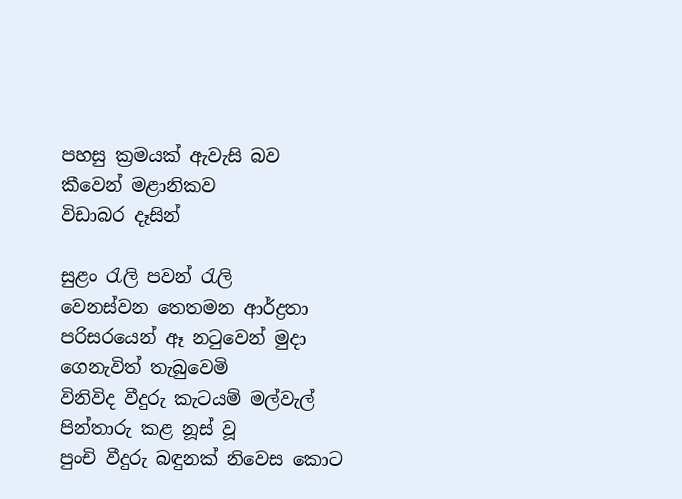පහසු ක්‍රමයක් ඇවැසි බව
කීවෙන් මළානිකව
විඩාබර දෑසින්

සුළං රැලි පවන් රැලි
වෙනස්වන තෙතමන ආර්ද්‍රතා
පරිසරයෙන් ඈ නටුවෙන් මුදා
ගෙනැවිත් තැබුවෙමි
විනිවිද වීදුරු කැටයම් මල්වැල්
පින්තාරු කළ නූස් වූ
පුංචි වීදුරු බඳුනක් නිවෙස කොට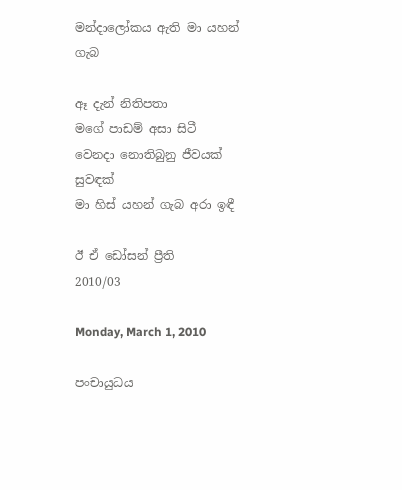මන්දාලෝකය ඇති මා යහන් ගැබ

ඈ දැන් නිතිපතා
මගේ පාඩම් අසා සිටී
වෙනදා නොතිබුනු ජීවයක් සුවඳක්
මා හිස් යහන් ගැබ අරා ඉඳී

ඊ ඒ ඩෝසන් ප්‍රීති
2010/03

Monday, March 1, 2010

පංචායුධය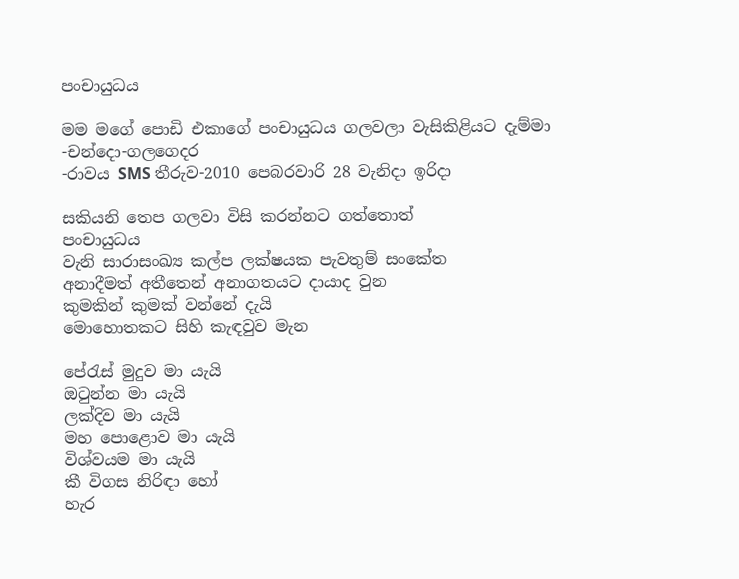පංචායුධය

මම මගේ පොඩි එකාගේ පංචායුධය ගලවලා වැසිකිළියට දැම්මා
-චන්දො-ගලගෙදර
-රාවය SMS තීරුව-2010 පෙබරවාරි 28 වැනිදා ඉරිදා

සකියනි තෙප ගලවා විසි කරන්නට ගත්තොත්
පංචායුධය
වැනි සාරාසංඛ්‍ය කල්ප ලක්ෂයක පැවතුම් සංකේත
අනාදීමත් අතීතෙන් අනාගතයට දායාද වුන
කුමකින් කුමක් වන්නේ දැයි
මොහොතකට සිහි කැඳවුව මැන

පේරැස් මුදුව මා යැයි
ඔටුන්න මා යැයි
ලක්දිව මා යැයි
මහ පොළොව මා යැයි
විශ්වයම මා යැයි
කී විගස නිරිඳා හෝ
හැර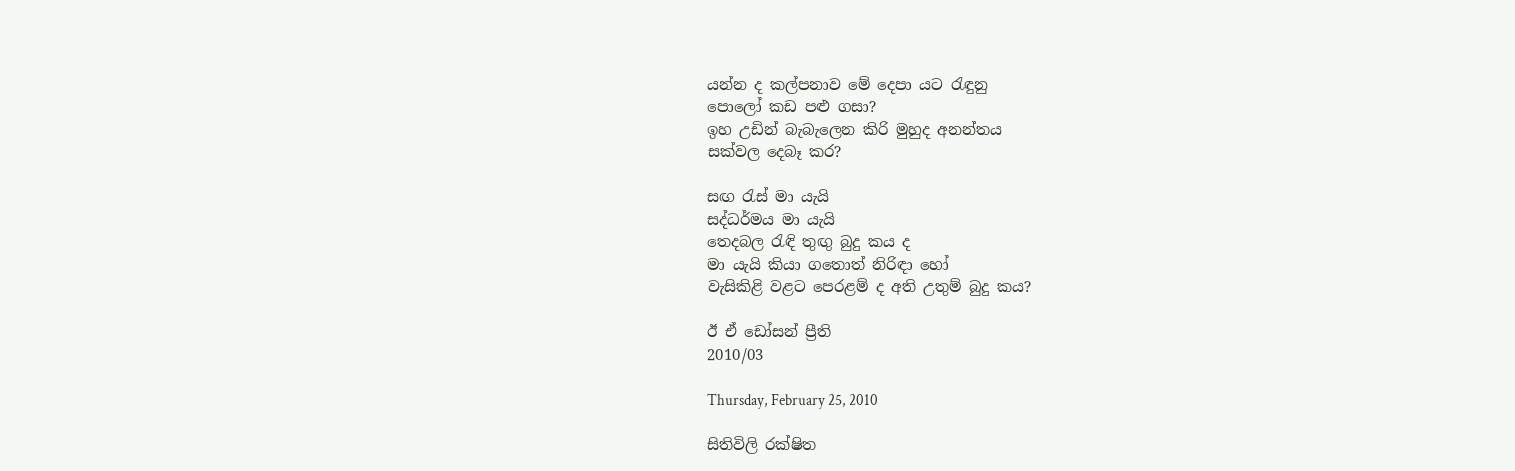යන්න ද කල්පනාව‍ මේ දෙපා යට රැඳුනු
පොලෝ කඩ පළු ගසා?
ඉහ උඩින් බැබැලෙන කිරි මුහුද අනන්තය
සක්වල දෙබෑ කර?

සඟ රැස් මා යැයි
සද්ධර්මය මා යැයි
තෙදබල රැඳි තුඟු බුදු කය ද
මා යැයි කියා ගතොත් නිරිඳා හෝ
වැසිකිළි වළට පෙරළම් ද අති උතුම් බුදු කය?

ඊ ඒ ඩෝසන් ප්‍රීති
2010/03

Thursday, February 25, 2010

සිතිවිලි රක්ෂිත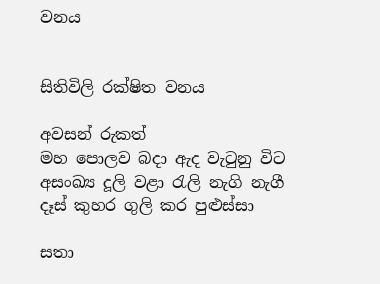වනය


සිතිවිලි රක්ෂිත වනය

අවසන් රුකත්
මහ පොලව බදා ඇද වැටුනු විට
අසංඛ්‍ය දූලි වළා රැලි නැගි නැගී
දෑස් කුහර ගුලි කර පුළුස්සා

සතා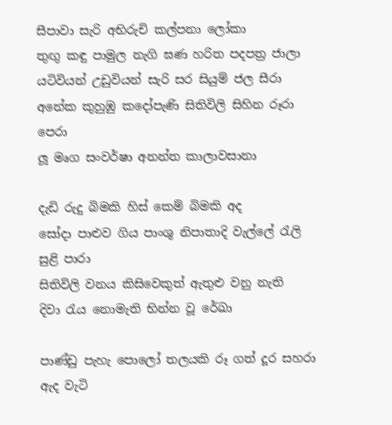සීපාවා සැරි අභිරුචි කල්පනා ලෝකා
තුඟු කඳු පාමුල නැගි ඝණ හරිත පදපත්‍ර ජාලා
යටිවියන් උඩුවියන් සැරි සර සියුම් ජල සීරා
අනේක කුහුඹු කදෝපැණි සිතිවිලි සිහින රූරා පෙරා
ලූ මෘග සංවර්ෂා අනන්ත කාලාවසානා

දැඩි රුදු බිමකි හිස් කෙම් බිමකි අද
සෝදා පාළුව ගිය පාංශු නිපාතාදි වැල්ලේ රැලි සුළි පාරා
සිතිවිලි වනය කිසිවෙකුත් ඇතුළු වනු නැති
දිවා රැය නොමැති භින්න වූ රේඛා

පාණ්ඩු පැහැ පොලෝ තලයකි රූ ගත් දූර සහරා
ඇද වැටි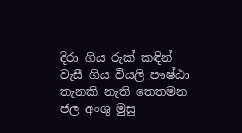දිරා ගිය රුක් කඳින් වැසී ගිය වියලි පෟෂ්ඨා
තැනකි නැති තෙතමන ජල අංශු මුසු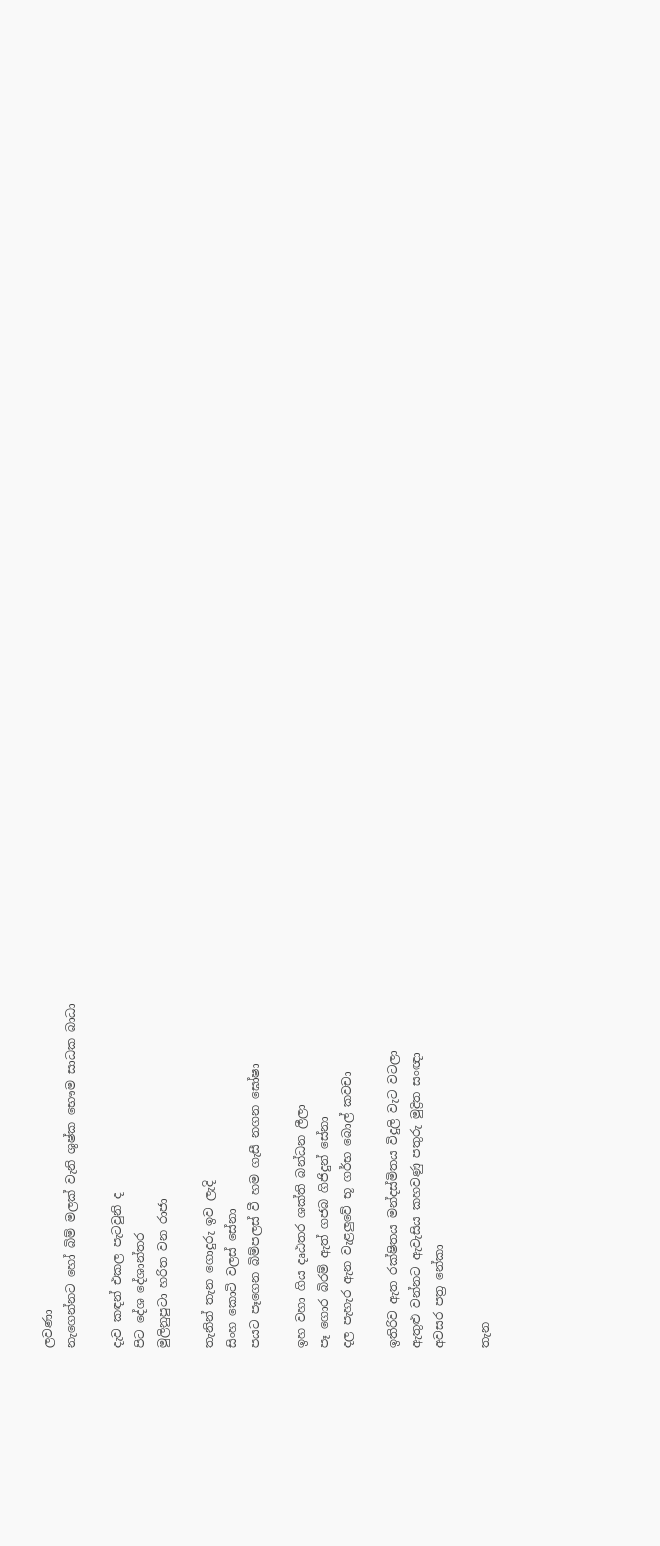ලවණා
නැගෙන්නට හෝ බිම් මලක් වැනි ශුෂ්ක භෞම සාධක බාධා

දැව කඳන් එකල පැටවුනි ද
පිට දේශ දේශාන්තර
මුලිනුපුටා හරිත වන රාජා

තැනින් තැන ගොදුරු ඉව ලැදි
සිංහ කොටි වලස් සේනා
පයට පෑගෙන බිම්පලස් වී හම ගැසී නගන ඝෝෂා

ඉහ වහා ගිය දෘඨතර ශක්ති බන්ධන ලීලා
පෑ ගොර බිරම් ඇත් ගජබ ගිජිදුන් සේනා
දල පැහැර ඇන වැළලුවේ භූ ගර්භ බොල් කවචා

ඉතිරිව ඇත රක්ෂිතය මන්දස්මිතය විදුලි වැට වටලා
ඇතුළු වන්නට ඇවැසිය කහවණු පතුරු මුද්‍රිත සංඥා
අවසර පත්‍ර නේකා

තැන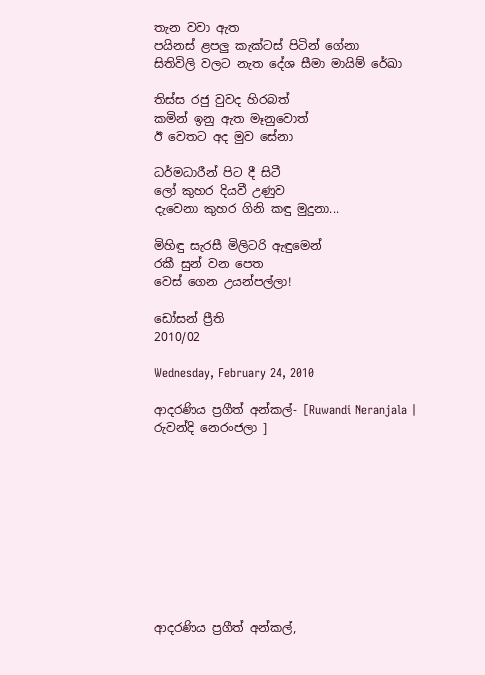තැන වවා ඇත
පයිනස් ළපලු කැක්ටස් පිටින් ගේනා
සිතිවිලි වලට නැත ‍දේශ සීමා මායිම් රේඛා

තිස්ස රජු වුවද හිරබත්
කමින් ඉනු ඇත මෑනුවොත්
ඊ වෙතට අද මුව සේනා

ධර්මධාරීන් පිට දී සිටී
ලෝ කුහර දියවී උණුව
දැවෙනා කුහර ගිනි කඳු මුදුනා...

මිහිඳු සැරසී මිලිටරි ඇඳුමෙන්
රකී සුන් වන පෙත
වෙස් ගෙන උයන්පල්ලා!

ඩෝසන් ප්‍රීති
2010/02

Wednesday, February 24, 2010

ආදරණිය ප්‍රගීත් අන්කල්- [Ruwandi Neranjala | රුවන්දි නෙරංජලා ]










ආදරණිය ප්‍රගීත් අන්කල්,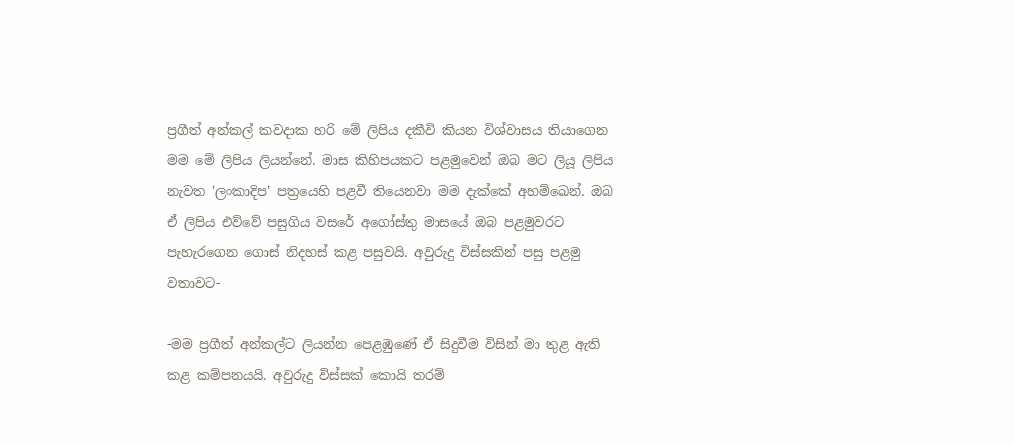ප්‍රගීත් අන්කල් කවදාක හරි මේ ලිපිය දකීවි කියන විශ්වාසය තියාගෙන මම මේ ලිපිය ලියන්නේ. මාස කිහිපයකට පළමුවෙන් ඔබ මට ලියූ ලිපිය නැවත 'ලංකාදිප' පත්‍රයෙහි පළවී තියෙනවා මම දැක්කේ අහම්ඛෙන්. ඔබ ඒ ලිපිය එව්වේ පසුගිය වසරේ අගෝස්තු මාසයේ ඔබ පළමුවරට පැහැරගෙන ගොස් නිදහස් කළ පසුවයි. අවුරුදු විස්සකින් පසු පළමු වතාවට-

-මම ප්‍රගීත් අන්කල්ට ලියන්න පෙළඹුණේ ඒ සිදුවීම විසින් මා තුළ ඇති කළ කම්පනයයි. අවුරුදු විස්සක් කොයි තරම්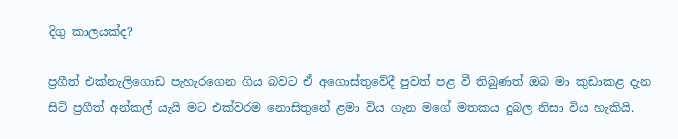දිගු කාලයක්ද?

ප්‍රගීත් එක්නැලිගොඩ පැහැරගෙන ගිය බවට ඒ අගොස්තුවේදී පුවත් පළ වී තිබුණත් ඔබ මා කුඩාකළ දැන සිටි ප්‍රගීත් අන්කල් යැයි මට එක්වරම නොසිතුනේ ළමා විය ගැන මගේ මතකය දුබල නිසා විය හැකියි.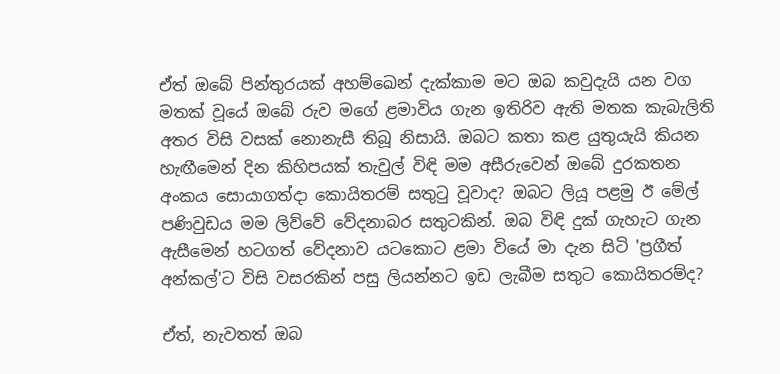ඒත් ඔබේ පින්තුරයක් අහම්ඛෙන් දැක්කාම මට ඔබ කවුදැයි යන වග මතක් වූයේ ඔබේ රුව මගේ ළමාවිය ගැන ඉතිරිව ඇති මතක කැබැලිති අතර විසි වසක් නොනැසී තිබූ නිසායි. ඔබට කතා කළ යුතුයැයි කියන හැඟීමෙන් දින කිහිපයක් තැවුල් විඳි මම අසීරුවෙන් ඔබේ දුරකතන අංකය සොයාගත්දා කොයිතරම් සතුටු වූවාද? ඔබට ලියූ පළමු ඊ මේල් පණිවුඩය මම ලිව්වේ වේදනාබර සතුටකින්. ඔබ විඳි දුක් ගැහැට ගැන ඇසීමෙන් හටගත් වේදනාව යටකොට ළමා වියේ මා දැන සිටි 'ප්‍රගීත් අන්කල්'ට විසි වසරකින් පසු ලියන්නට ඉඩ ලැබීම සතුට කොයිතරම්ද?

ඒත්, නැවතත් ඔබ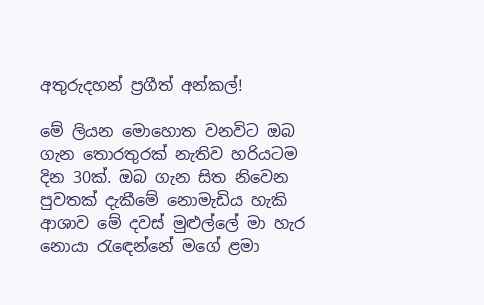අතුරුදහන් ප්‍රගීත් අන්කල්!

මේ ලියන මොහොත වනවිට ඔබ ගැන තොරතුරක් නැතිව හරියටම දින 30ක්. ඔබ ගැන සිත නිවෙන පුවතක් දැකීමේ නොමැඩිය හැකි ආශාව මේ දවස් මුළුල්ලේ මා හැර නොයා රැඳෙන්නේ මගේ ළමා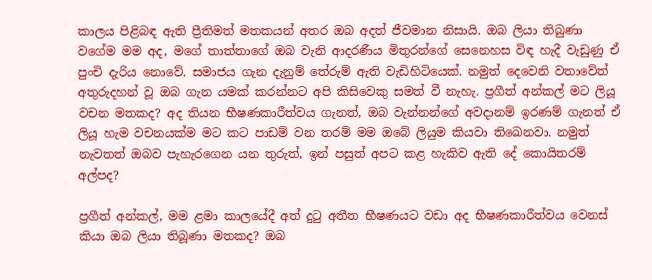කාලය පිළිබඳ ඇති ප්‍රීතිමත් මතකයන් අතර ඔබ අදත් ජීවමාන නිසායි. ඔබ ලියා තිබුණා වගේම මම අද, මගේ තාත්තාගේ ඔබ වැනි ආදරණීය මිතුරන්ගේ සෙනෙහස විඳ හැදී වැඩුණු ඒ පුංචි දැරිය නොවේ. සමාජය ගැන දැනුම් තේරුම් ඇති වැඩිහිටියෙක්. නමුත් දෙවෙනි වතාවේත් අතුරුදහන් වූ ඔබ ගැන යමක් කරන්නට අපි කිසිවෙකු සමත් වී නැහැ. ප්‍රගීත් අන්කල් මට ලියූ වචන මතකද? අද තියන භීෂණකාරීත්වය ගැනත්, ඔබ වැන්නන්ගේ අවදානම් ඉරණම් ගැනත් ඒ ලියූ හැම වචනයක්ම මට කට පාඩම් වන තරම් මම ඔබේ ලියුම කියවා තිඛෙනවා. නමුත් නැවතත් ඔබව පැහැරගෙන යන තුරුත්, ඉන් පසුත් අපට කළ හැකිව ඇති දේ කොයිතරම් අල්පද?

ප්‍රගීත් අන්කල්, මම ළමා කාලයේදී අත් දුටු අතීත භීෂණයට වඩා අද භීෂණකාරීත්වය වෙනස් කියා ඔබ ලියා තිබූණා මතකද? ඔබ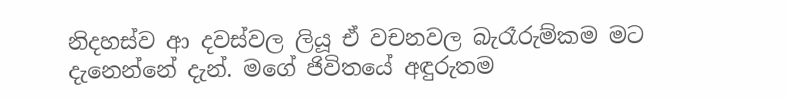නිදහස්ව ආ දවස්වල ලියූ ඒ වචනවල බැරෑරුම්කම මට දැනෙන්නේ දැන්. මගේ ජිවිතයේ අඳුරුතම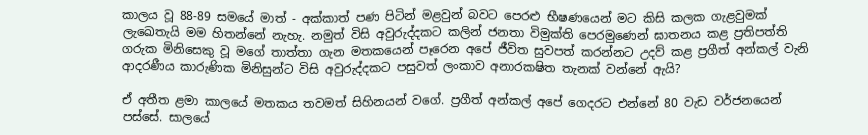කාලය වූ 88-89 සමයේ මාත් - අක්කාත් පණ පිටින් මළවුන් බවට පෙරළු භීෂණයෙන් මට කිසි කලක ගැළවුමක් ලැඛෙතැයි මම හිතන්නේ නැහැ. නමුත් විසි අවුරුද්දකට කලින් ජනතා විමුක්ති පෙරමුණෙන් ඝාතනය කළ ප්‍රතිපත්ති ගරුක මිනිසෙකු වූ මගේ තාත්තා ගැන මතකයෙන් පෑරෙන අපේ ජීවිත සුවපත් කරන්නට උදව් කළ ප්‍රගීත් අන්කල් වැනි ආදරණීය කාරුණික මිනිසුන්ට විසි අවුරුද්දකට පසුවත් ලංකාව අනාරක‍ෂිත තැනක් වන්නේ ඇයි?

ඒ අතීත ළමා කාලයේ මතකය තවමත් සිහිනයන් වගේ. ප්‍රගීත් අන්කල් අපේ ගෙදරට එන්නේ 80 වැඩ වර්ජනයෙන් පස්සේ. සාලයේ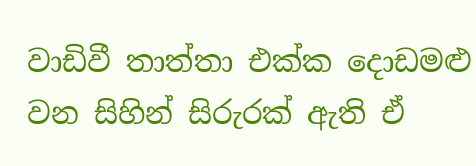වාඩිවී තාත්තා එක්ක දොඩමළු වන සිහින් සිරුරක් ඇති ඒ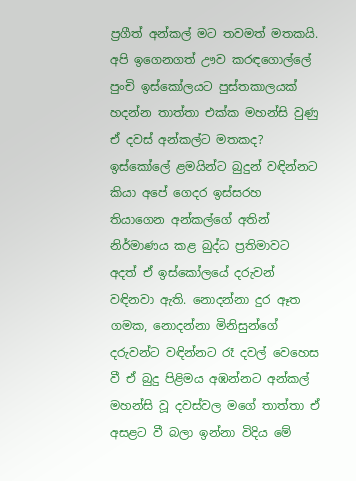ප්‍රගීත් අන්කල් මට තවමත් මතකයි. අපි ඉගෙනගත් ඌව කරඳගොල්ලේ පුංචි ඉස්කෝලයට පුස්තකාලයක් හදන්න තාත්තා එක්ක මහන්සි වුණු ඒ දවස් අන්කල්ට මතකද? ඉස්කෝලේ ළමයින්ට බුදුන් වඳින්නට කියා අපේ ගෙදර ඉස්සරහ තියාගෙන අන්කල්ගේ අතින් නිර්මාණය කළ බුද්ධ ප්‍රතිමාවට අදත් ඒ ඉස්කෝලයේ දරුවන් වඳිනවා ඇති. නොදන්නා දුර ඈත ගමක, නොදන්නා මිනිසුන්ගේ දරුවන්ට වඳින්නට රෑ දවල් වෙහෙස වී ඒ බුදු පිළිමය අඹන්නට අන්කල් මහන්සි වූ දවස්වල මගේ තාත්තා ඒ අසළට වී බලා ඉන්නා විදිය මේ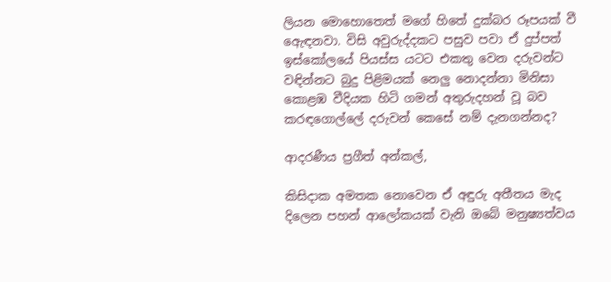ලියන මොහොතෙත් මගේ හිතේ දුක්බර රූපයක් වී ඇෙඳනවා. විසි අවුරුද්දකට පසුව පවා ඒ දුප්පත් ඉස්කෝලයේ පියස්ස යටට එකතු වෙන දරුවන්ට වඳින්නට බුදු පිළිමයක් නෙලු නොදන්නා මිනිසා කොළඹ වීදියක හිටි ගමන් අතුරුදහන් වූ බව කරඳගොල්ලේ දරුවන් කෙසේ නම් දැනගන්නද?

ආදරණීය ප්‍රගීත් අන්කල්,

කිසිදාක අමතක නොවෙන ඒ අඳුරු අතීතය මැද දිලෙන පහන් ආලෝකයක් වැනි ඔබේ මනුෂ්‍යත්වය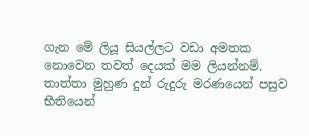ගැන මේ ලියූ සියල්ලට වඩා අමතක නොවෙන තවත් දෙයක් මම ලියන්නම්. තාත්තා මුහුණ දුන් රුදුරු මරණයෙන් පසුව භීතියෙන්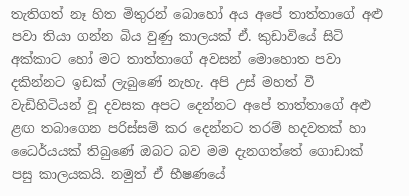තැතිගත් නෑ හිත මිතුරන් බොහෝ අය අපේ තාත්තාගේ අළු පවා තියා ගන්න බිය වුණු කාලයක් ඒ. කුඩාවියේ සිටි අක්කාට හෝ මට තාත්තාගේ අවසන් මොහොත පවා දකින්නට ඉඩක් ලැබුණේ නැහැ. අපි උස් මහත් වී වැඩිහිටියන් වූ දවසක අපට දෙන්නට අපේ තාත්තාගේ අළු ළඟ තබාගෙන පරිස්සම් කර දෙන්නට තරම් හදවතක් හා ධෛර්යයක් තිබුණේ ඔබට බව මම දැනගත්තේ ගොඩාක් පසු කාලයකයි. නමුත් ඒ භීෂණයේ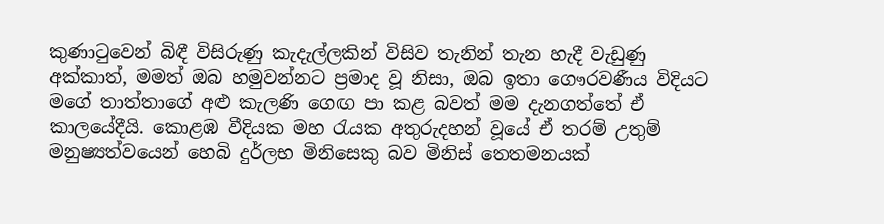කුණාටුවෙන් බිඳී විසිරුණු කැදැල්ලකින් විසිව තැනින් තැන හැදී වැඩුණු අක්කාත්, මමත් ඔබ හමුවන්නට ප්‍රමාද වූ නිසා, ඔබ ඉතා ගෞරවණීය විදියට මගේ තාත්තාගේ අළු කැලණි ගෙඟ පා කළ බවත් මම දැනගත්තේ ඒ කාලයේදීයි. කොළඹ වීදියක මහ රැයක අතුරුදහන් වූයේ ඒ තරම් උතුම් මනුෂ්‍යත්වයෙන් හෙබි දුර්ලභ මිනිසෙකු බව මිනිස් තෙතමනයක්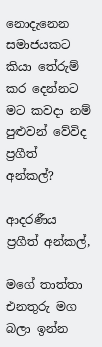නොදැනෙන සමාජයකට කියා තේරුම් කර දෙන්නට මට කවදා නම් පුළුවන් වේවිද ප්‍රගීත් අන්කල්?

ආදරණීය ප්‍රගීත් අන්කල්,

මගේ තාත්තා එනතුරු මග බලා ඉන්න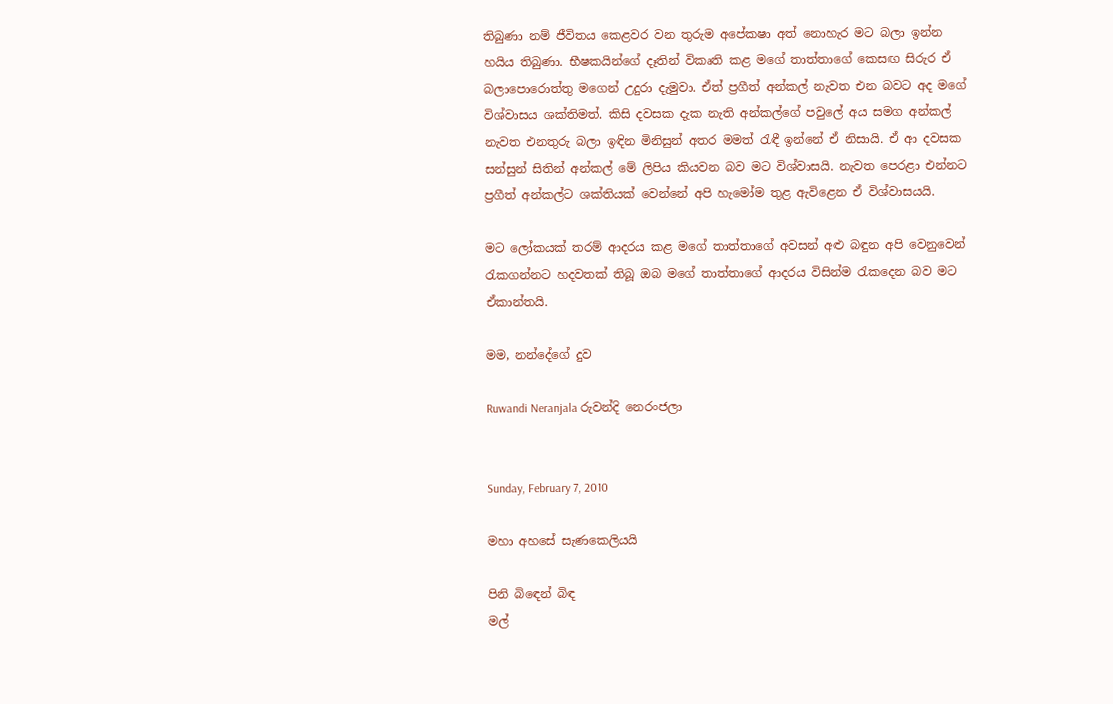තිබුණා නම් ජීවිතය කෙළවර වන තුරුම අපේක‍ෂා අත් නොහැර මට බලා ඉන්න හයිය තිබුණා. භීෂකයින්ගේ දෑතින් විකෘති කළ මගේ තාත්තාගේ කෙසඟ සිරුර ඒ බලාපොරොත්තු මගෙන් උදුරා දැමුවා. ඒත් ප්‍රගීත් අන්කල් නැවත එන බවට අද මගේ විශ්වාසය ශක්තිමත්. කිසි දවසක දැක නැති අන්කල්ගේ පවුලේ අය සමග අන්කල් නැවත එනතුරු බලා ඉඳින මිනිසුන් අතර මමත් රැඳී ඉන්නේ ඒ නිසායි. ඒ ආ දවසක සන්සුන් සිතින් අන්කල් මේ ලිපිය කියවන බව මට විශ්වාසයි. නැවත පෙරළා එන්නට ප්‍රගීත් අන්කල්ට ශක්තියක් වෙන්නේ අපි හැමෝම තුළ ඇවිළෙන ඒ විශ්වාසයයි.

මට ලෝකයක් තරම් ආදරය කළ මගේ තාත්තාගේ අවසන් අළු බඳුන අපි වෙනුවෙන් රැකගන්නට හදවතක් තිබූ ඔබ මගේ තාත්තාගේ ආදරය විසින්ම රැකදෙන බව මට ඒකාන්තයි.

මම, නන්දේගේ දුව

Ruwandi Neranjala රුවන්දි නෙරංජලා


Sunday, February 7, 2010

මහා අහසේ සැණකෙලියයි

පිනි බිඳෙන් බිඳ
මල්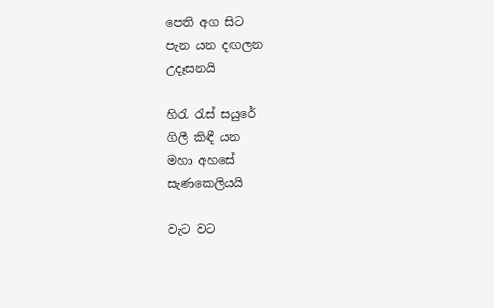පෙති අග සිට
පැන යන දඟලන
උදෑසනයි

හිරැ රැස් සයුරේ
ගිලී කිඳී යන
මහා අහසේ
සැණකෙලියයි

වැට වට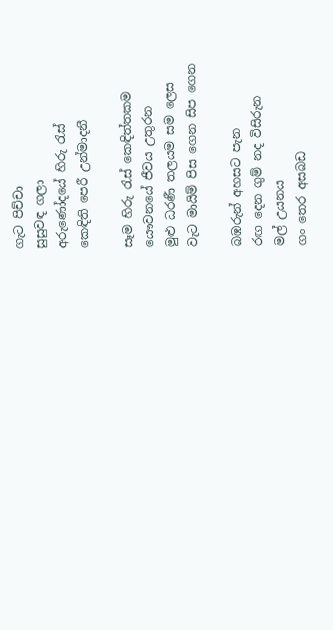ගැට පිච්චා
සුසුවඳ ගලා
අරුණෝදයේ හිරු රැස්
කෙඳිති පෙරී උන්මාදනී

සෑම හිරු රැස් කෙඳිත්තකම
යෞවනයේ ජීවය උතුරන
මුළු ධරණී තලයම සම ලෙස
වැට මායිම් පිස ගෙන සිප ගෙන

බඹරුන් අහසට පැන
රඟ දෙන ගුම් නද විසිරුන
මල් උයනය
ගං තෙර අසබඩ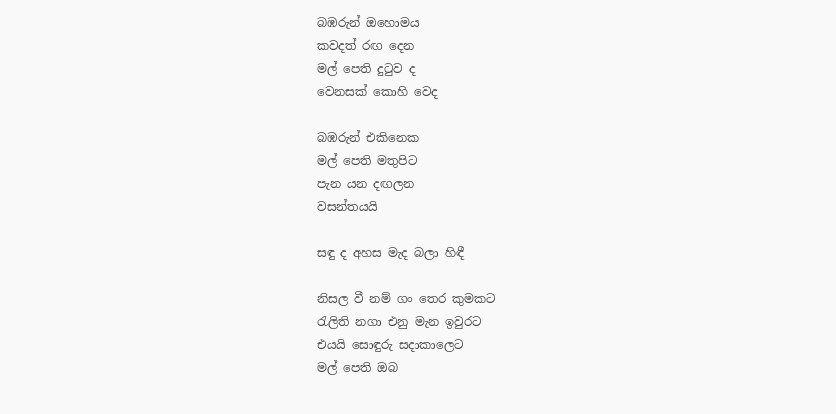බඹරුන් ඔහොමය
කවදත් රඟ දෙන
මල් පෙති දුටුව ද
වෙනසක් කොහි වෙද

බඹරුන් එකිනෙක
මල් පෙති මතුපිට
පැන යන දඟලන
වසන්තයයි

සඳු ද අහස මැද බලා හිඳී

නිසල වී නම් ගං තෙර කුමකට
රැලිති නගා එනු මැන ඉවුරට
එයයි සොඳුරු සදාකාලෙට
මල් පෙති ඔබ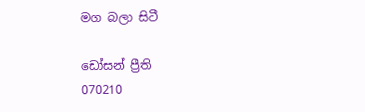මග බලා සිටී

ඩෝසන් ප්‍රීති
070210